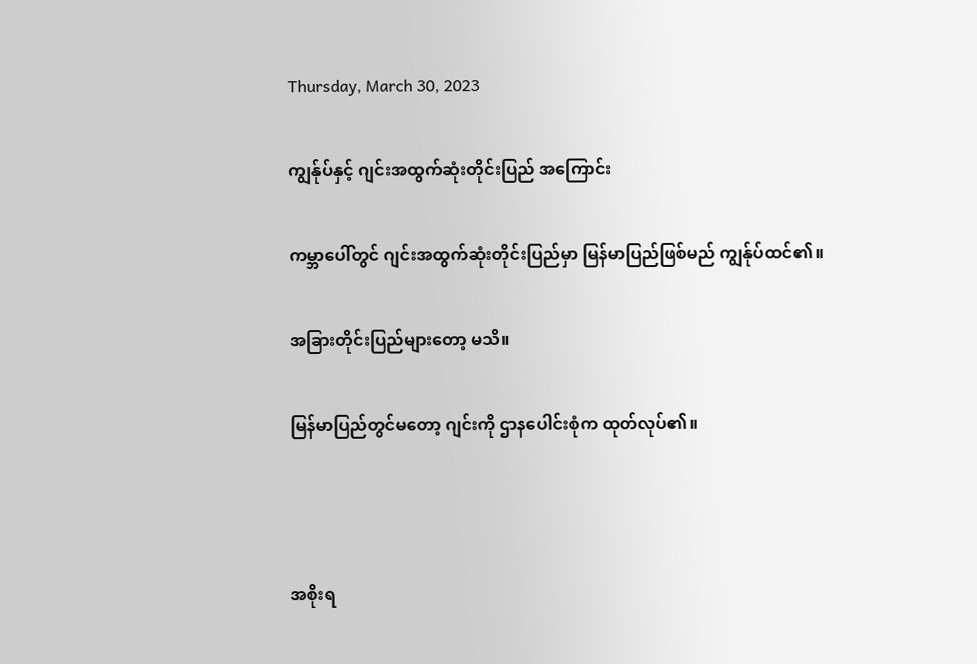Thursday, March 30, 2023

ကျွန်ုပ်နှင့် ဂျင်းအထွက်ဆုံးတိုင်းပြည် အကြောင်း

ကမ္ဘာပေါ်တွင် ဂျင်းအထွက်ဆုံးတိုင်းပြည်မှာ မြန်မာပြည်ဖြစ်မည် ကျွန်ုပ်ထင်၏။

အခြားတိုင်းပြည်များတော့ မသိ။

မြန်မာပြည်တွင်မတော့ ဂျင်းကို ဌာနပေါင်းစုံက ထုတ်လုပ်၏။



အစိုးရ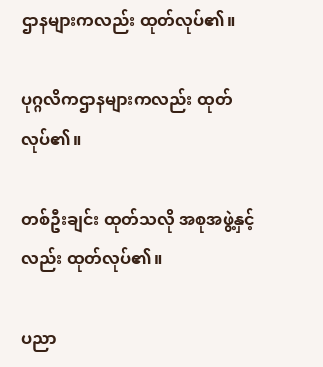ဌာနများကလည်း ထုတ်လုပ်၏။

ပုဂ္ဂလိကဌာနများကလည်း ထုတ်လုပ်၏။

တစ်ဦးချင်း ထုတ်သလို အစုအဖွဲ့နှင့်လည်း ထုတ်လုပ်၏။

ပညာ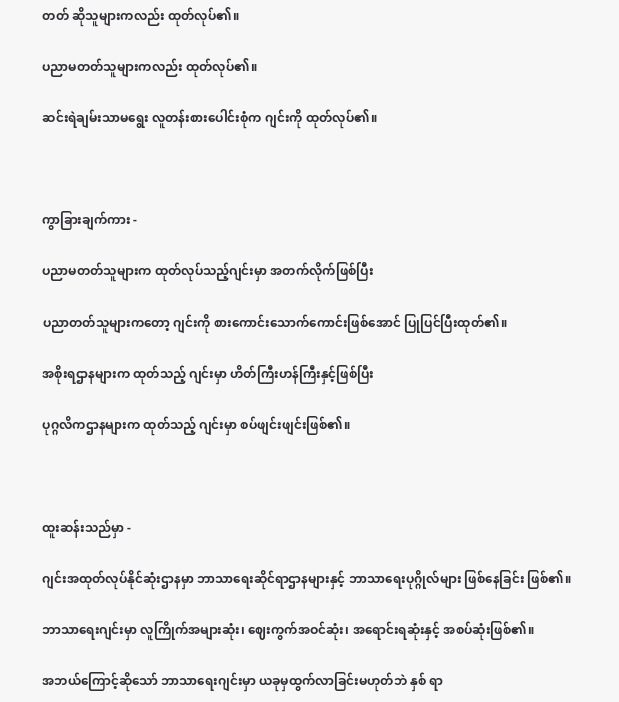တတ် ဆိုသူများကလည်း ထုတ်လုပ်၏။

ပညာမတတ်သူများကလည်း ထုတ်လုပ်၏။

ဆင်းရဲချမ်းသာမရွေး လူတန်းစားပေါင်းစုံက ဂျင်းကို ထုတ်လုပ်၏။



ကွာခြားချက်ကား -

ပညာမတတ်သူများက ထုတ်လုပ်သည့်ဂျင်းမှာ အတက်လိုက်ဖြစ်ပြီး

ပညာတတ်သူများကတော့ ဂျင်းကို စားကောင်းသောက်ကောင်းဖြစ်အောင် ပြုပြင်ပြီးထုတ်၏။

အစိုးရဌာနများက ထုတ်သည့် ဂျင်းမှာ ဟိတ်ကြီးဟန်ကြီးနှင့်ဖြစ်ပြီး

ပုဂ္ဂလိကဌာနများက ထုတ်သည့် ဂျင်းမှာ စပ်ဖျင်းဖျင်းဖြစ်၏။



ထူးဆန်းသည်မှာ -

ဂျင်းအထုတ်လုပ်နိုင်ဆုံးဌာနမှာ ဘာသာရေးဆိုင်ရာဌာနများနှင့် ဘာသာရေးပုဂ္ဂိုလ်များ ဖြစ်နေခြင်း ဖြစ်၏။

ဘာသာရေးဂျင်းမှာ လူကြိုက်အများဆုံး၊ ဈေးကွက်အဝင်ဆုံး၊ အရောင်းရဆုံးနှင့် အစပ်ဆုံးဖြစ်၏။

အဘယ်ကြောင့်ဆိုသော် ဘာသာရေးဂျင်းမှာ ယခုမှထွက်လာခြင်းမဟုတ်ဘဲ နှစ် ရာ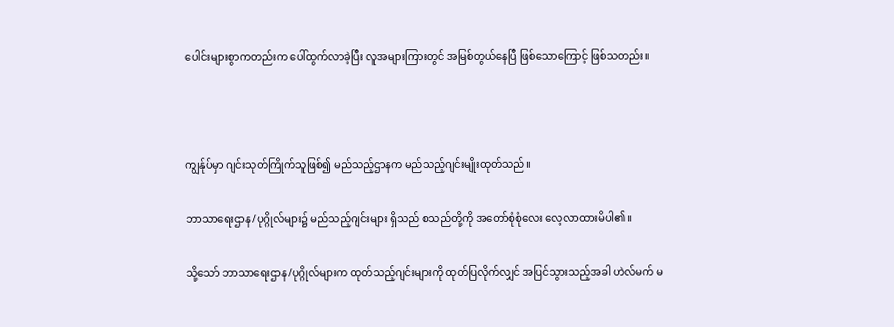ပေါင်းများစွာကတည်းက ပေါ်ထွက်လာခဲ့ပြီး လူအများကြားတွင် အမြစ်တွယ်နေပြီ ဖြစ်သောကြောင့် ဖြစ်သတည်း။



ကျွန်ုပ်မှာ ဂျင်းသုတ်ကြိုက်သူဖြစ်၍ မည်သည့်ဌာနက မည်သည့်ဂျင်းမျိုးထုတ်သည်။

ဘာသာရေးဌာန/ပုဂ္ဂိုလ်များ၌ မည်သည့်ဂျင်းများ ရှိသည် စသည်တို့ကို အတော်စုံစုံလေး လေ့လာထားမိပါ၏။

သို့သော် ဘာသာရေးဌာန/ပုဂ္ဂိုလ်များက ထုတ်သည့်ဂျင်းများကို ထုတ်ပြလိုက်လျှင် အပြင်သွားသည့်အခါ ဟဲလ်မက် မ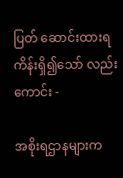ပြတ် ဆောင်းထားရကိန်းရှိ၍သော် လည်းကောင်း -

အစိုးရဌာနများက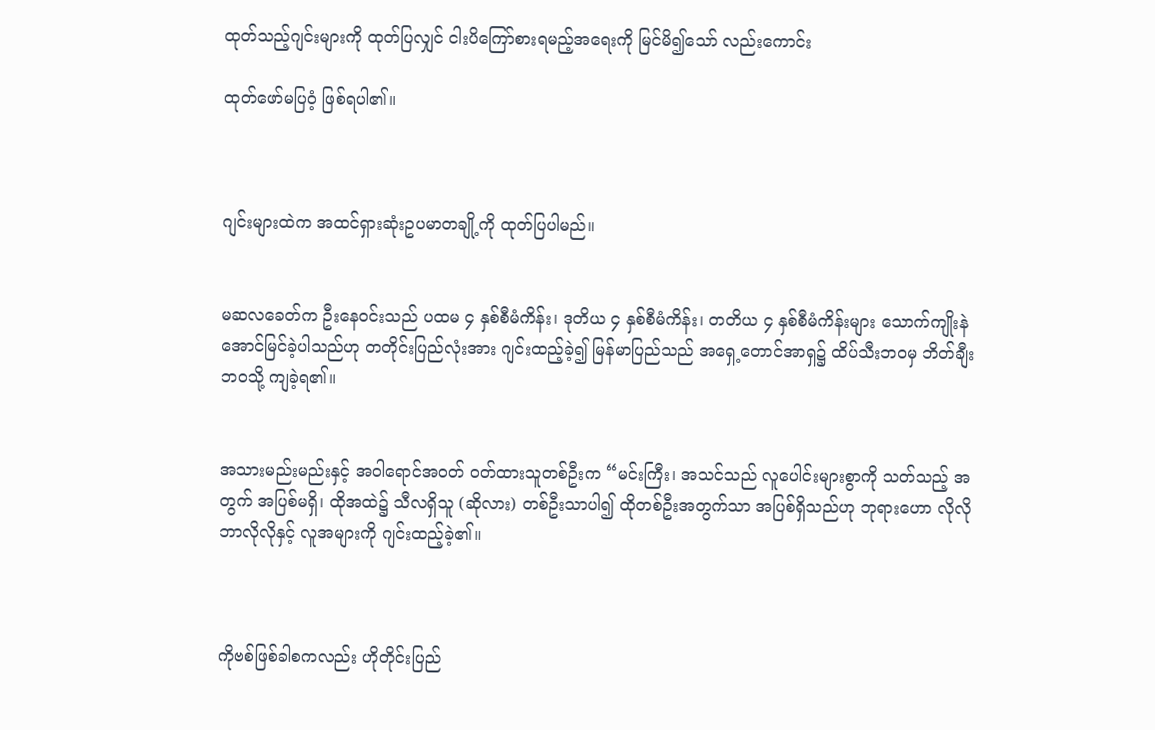ထုတ်သည့်ဂျင်းများကို ထုတ်ပြလျှင် ငါးပိကြော်စားရမည့်အရေးကို မြင်မိ၍သော် လည်းကောင်း

ထုတ်ဖော်မပြဝံ့ ဖြစ်ရပါ၏။



ဂျင်းများထဲက အထင်ရှားဆုံးဥပမာတချို့ကို ထုတ်ပြပါမည်။


မဆလခေတ်က ဦးနေဝင်းသည် ပထမ ၄ နှစ်စီမံကိန်း၊ ဒုတိယ ၄ နှစ်စီမံကိန်း၊ တတိယ ၄ နှစ်စီမံကိန်းများ သောက်ကျိုးနဲ အောင်မြင်ခဲ့ပါသည်ဟု တတိုင်းပြည်လုံးအား ဂျင်းထည့်ခဲ့၍ မြန်မာပြည်သည် အရှေ့တောင်အာရှ၌ ထိပ်သီးဘဝမှ ဘိတ်ချီးဘဝသို့ ကျခဲ့ရ၏။


အသားမည်းမည်းနှင့် အဝါရောင်အဝတ် ဝတ်ထားသူတစ်ဦးက “မင်းကြီး၊ အသင်သည် လူပေါင်းများစွာကို သတ်သည့် အတွက် အပြစ်မရှိ၊ ထိုအထဲ၌ သီလရှိသူ (ဆိုလား) တစ်ဦးသာပါ၍ ထိုတစ်ဦးအတွက်သာ အပြစ်ရှိသည်ဟု ဘုရားဟော လိုလို ဘာလိုလိုနှင့် လူအများကို ဂျင်းထည့်ခဲ့၏။



ကိုဗစ်ဖြစ်ခါစကလည်း ဟိုတိုင်းပြည်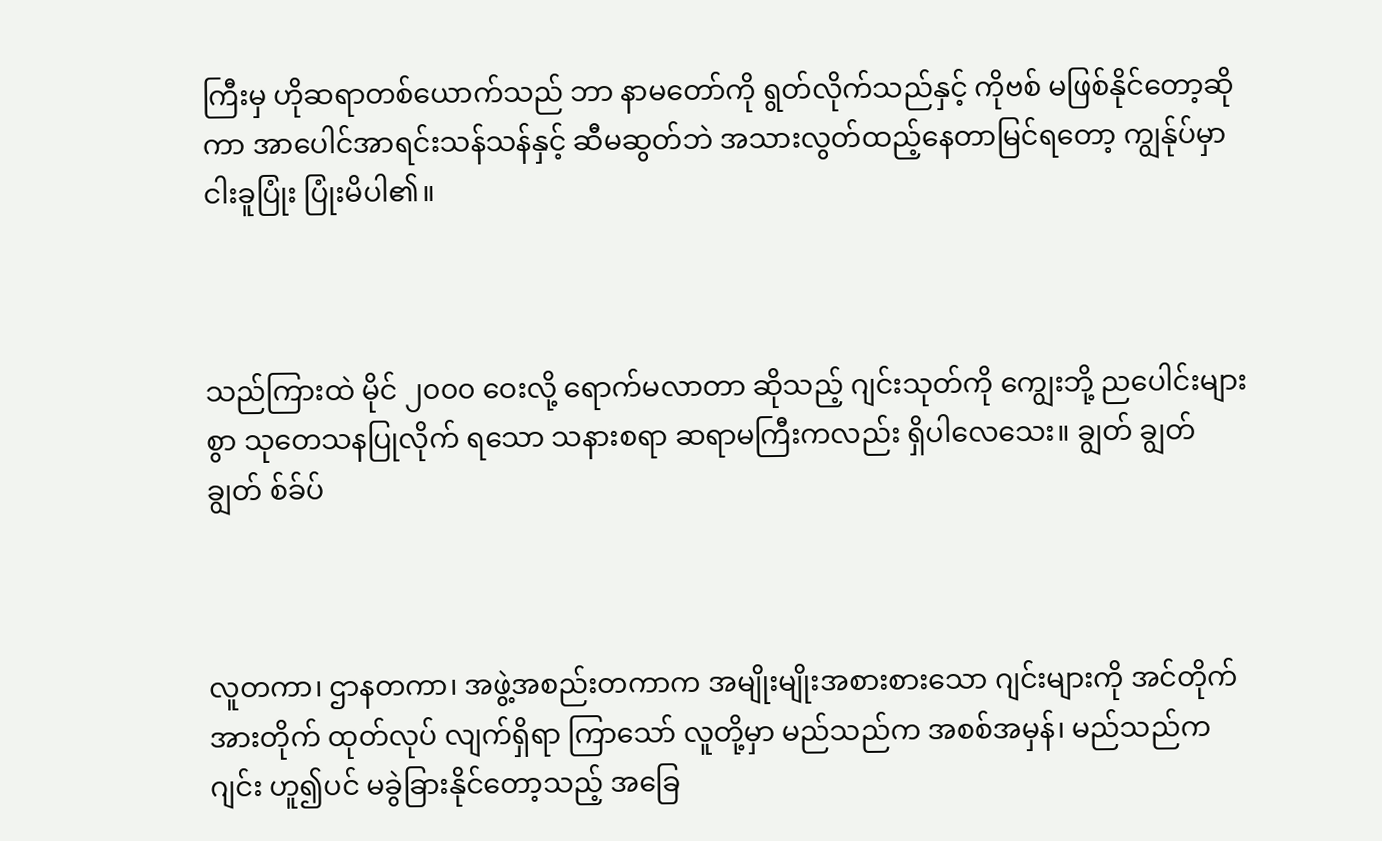ကြီးမှ ဟိုဆရာတစ်ယောက်သည် ဘာ နာမတော်ကို ရွတ်လိုက်သည်နှင့် ကိုဗစ် မဖြစ်နိုင်တော့ဆိုကာ အာပေါင်အာရင်းသန်သန်နှင့် ဆီမဆွတ်ဘဲ အသားလွတ်ထည့်နေတာမြင်ရတော့ ကျွန်ုပ်မှာ ငါးခူပြုံး ပြုံးမိပါ၏။



သည်ကြားထဲ မိုင် ၂၀၀၀ ဝေးလို့ ရောက်မလာတာ ဆိုသည့် ဂျင်းသုတ်ကို ကျွေးဘို့ ညပေါင်းများစွာ သုတေသနပြုလိုက် ရသော သနားစရာ ဆရာမကြီးကလည်း ရှိပါလေသေး။ ချွတ် ချွတ် ချွတ် စ်ခ်ပ်



လူတကာ၊ ဌာနတကာ၊ အဖွဲ့အစည်းတကာက အမျိုးမျိုးအစားစားသော ဂျင်းများကို အင်တိုက်အားတိုက် ထုတ်လုပ် လျက်ရှိရာ ကြာသော် လူတို့မှာ မည်သည်က အစစ်အမှန်၊ မည်သည်က ဂျင်း ဟူ၍ပင် မခွဲခြားနိုင်တော့သည့် အခြေ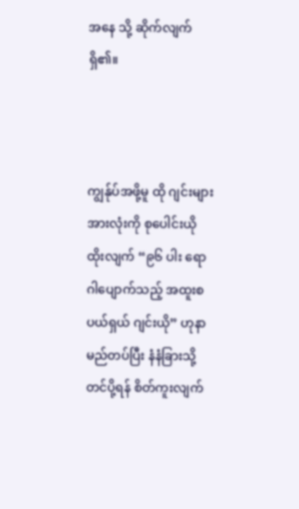အနေ သို့ ဆိုက်လျက် ရှိ၏။



ကျွန်ုပ်အဖို့မူ ထို ဂျင်းများအားလုံးကို စုပေါင်းယိုထိုးလျက် “၉၆ ပါး ရောဂါပျောက်သည့် အထူးစပယ်ရှယ် ဂျင်းယို” ဟုနာမည်တပ်ပြီး နံနံခြားသို့ တင်ပို့ရန် စိတ်ကူးလျက်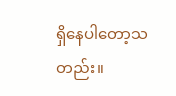ရှိနေပါတော့သတည်း။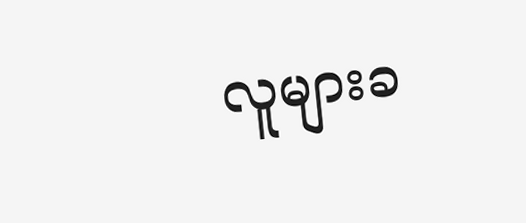လူများခ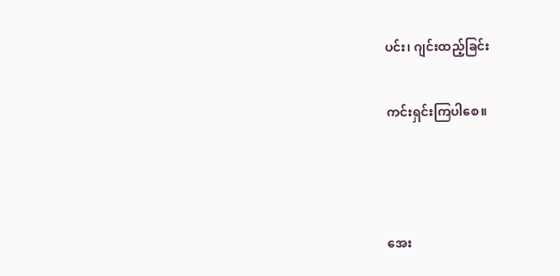ပင်း၊ ဂျင်းထည့်ခြင်း

ကင်းရှင်းကြပါစေ။



အေး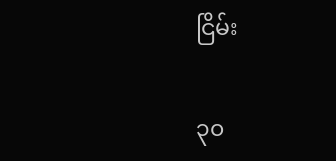ငြိမ်း

၃၀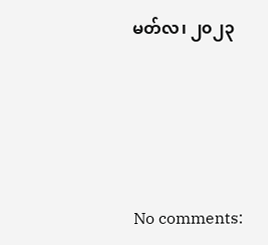မတ်လ၊ ၂၀၂၃





No comments: